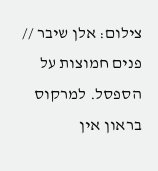צילום: אלן שיבר // פנים חמוצות על הספסל. למרקוס בראון אין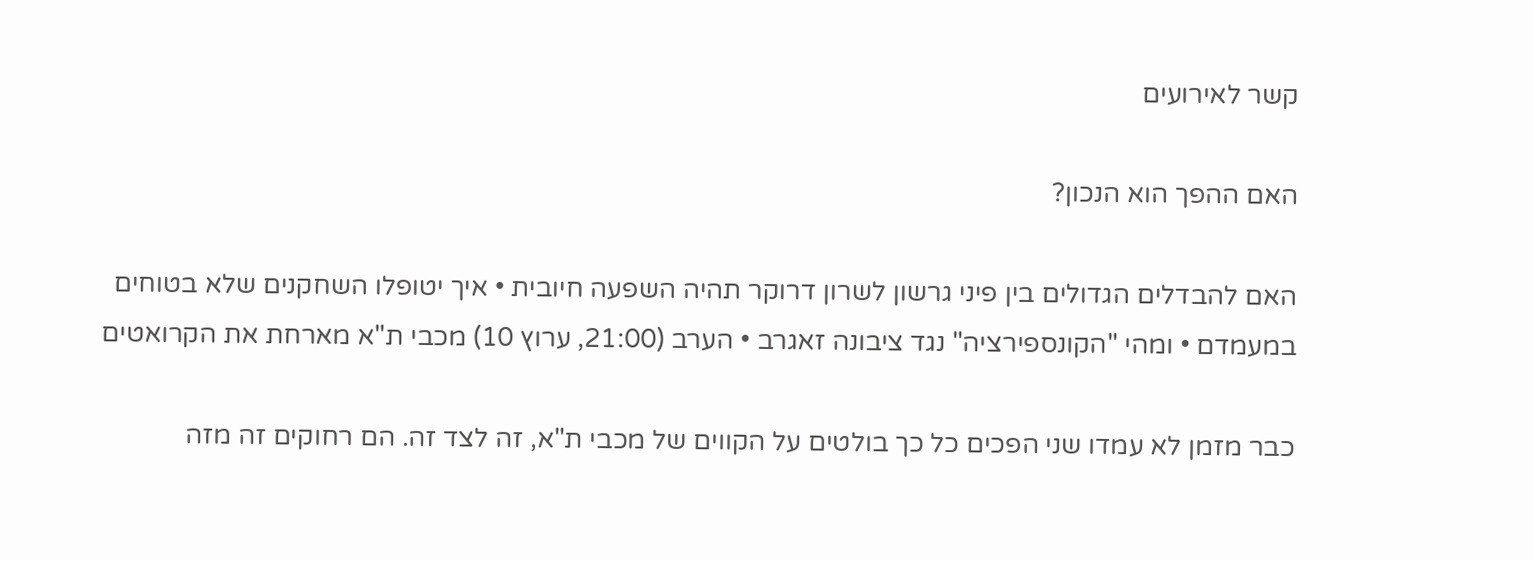קשר לאירועים

האם ההפך הוא הנכון?

האם להבדלים הגדולים בין פיני גרשון לשרון דרוקר תהיה השפעה חיובית • איך יטופלו השחקנים שלא בטוחים במעמדם • ומהי "הקונספירציה" נגד ציבונה זאגרב • הערב (21:00, ערוץ 10) מכבי ת"א מארחת את הקרואטים

כבר מזמן לא עמדו שני הפכים כל כך בולטים על הקווים של מכבי ת"א, זה לצד זה. הם רחוקים זה מזה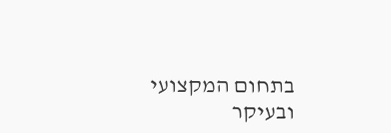בתחום המקצועי ובעיקר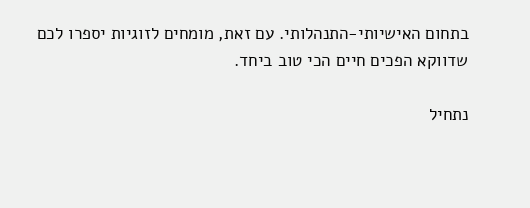בתחום האישיותי-התנהלותי. עם זאת, מומחים לזוגיות יספרו לכם שדווקא הפכים חיים הכי טוב ביחד.

נתחיל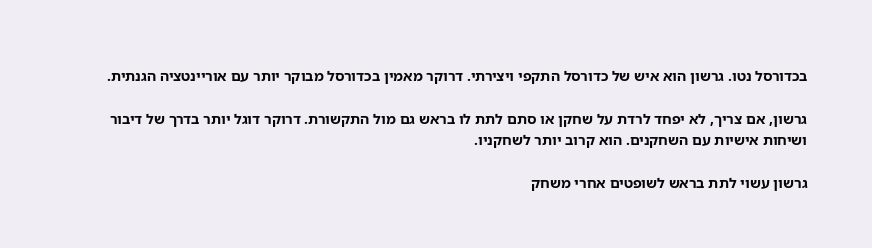בכדורסל נטו. גרשון הוא איש של כדורסל התקפי ויצירתי. דרוקר מאמין בכדורסל מבוקר יותר עם אוריינטציה הגנתית.

גרשון, אם צריך, לא יפחד לרדת על שחקן או סתם לתת לו בראש גם מול התקשורת. דרוקר דוגל יותר בדרך של דיבור ושיחות אישיות עם השחקנים. הוא קרוב יותר לשחקניו.

גרשון עשוי לתת בראש לשופטים אחרי משחק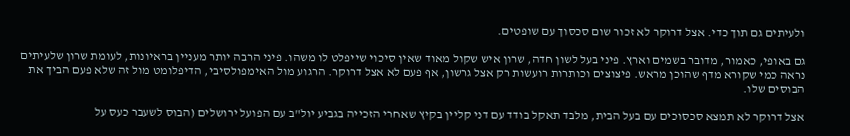ולעיתים גם תוך כדי. אצל דרוקר לא זכור שום סכסוך עם שופטים.

גם באופי, כאמור, מדובר בשמים וארץ. פיני בעל לשון חדה, שרון איש שקול מאוד שאין סיכוי שייפלט לו משהו. פיני הרבה יותר מעניין בראיונות, לעומת שרון שלעיתים נראה כמי שקורא מדף שהוכן מראש. פיצוצים וכותרות רועשות רק אצל גרשון, אף פעם לא אצל דרוקר. הרגוע מול האימפולסיבי, הדיפלומט מול זה שלא פעם הביך את הבוסים שלו.

אצל דרוקר לא תמצא סכסוכים עם בעל הבית, מלבד תאקל בודד עם דני קליין בקיץ שאחרי הזכייה בגביע יול"ב עם הפועל ירושלים (הבוס לשעבר כעס על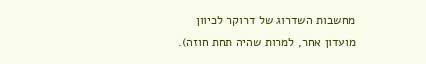מחשבות השדרוג של דרוקר לכיוון מועדון אחר, למרות שהיה תחת חוזה).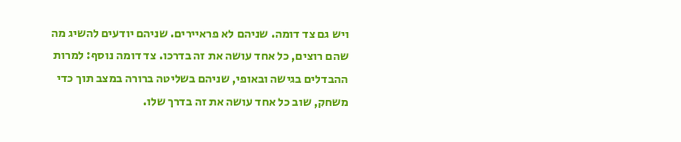ויש גם צד דומה. שניהם לא פראיירים. שניהם יודעים להשיג מה שהם רוצים, כל אחד עושה את זה בדרכו. צד דומה נוסף: למרות ההבדלים בגישה ובאופי, שניהם בשליטה ברורה במצב תוך כדי משחק, שוב כל אחד עושה את זה בדרך שלו.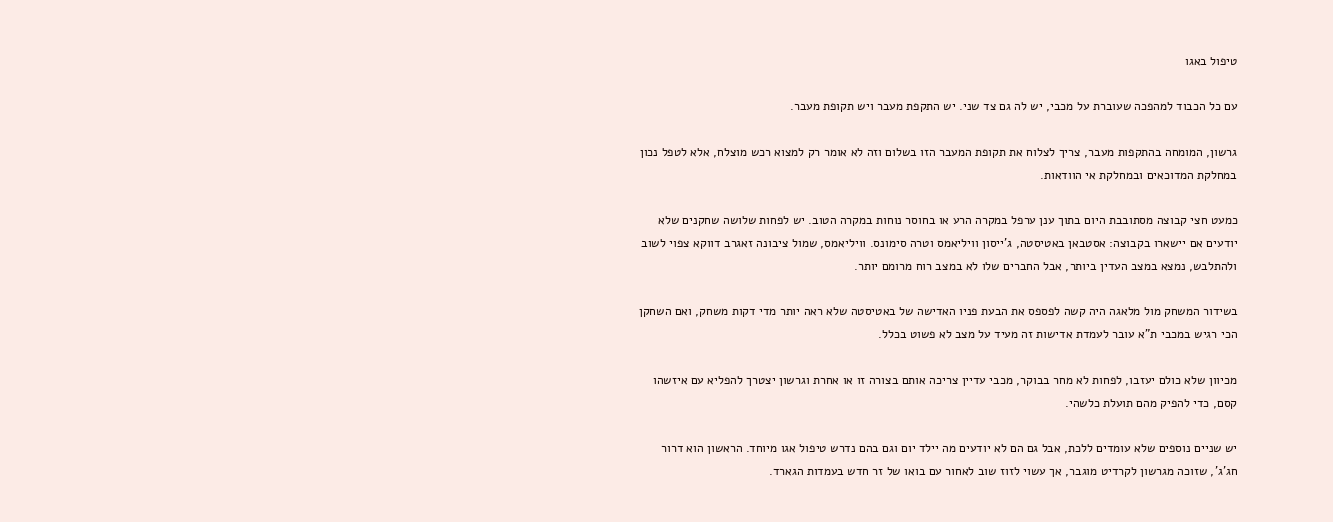טיפול באגו

עם כל הכבוד למהפכה שעוברת על מכבי, יש לה גם צד שני. יש התקפת מעבר ויש תקופת מעבר.

גרשון, המומחה בהתקפות מעבר, צריך לצלוח את תקופת המעבר הזו בשלום וזה לא אומר רק למצוא רכש מוצלח, אלא לטפל נכון במחלקת המדוכאים ובמחלקת אי הוודאות.

כמעט חצי קבוצה מסתובבת היום בתוך ענן ערפל במקרה הרע או בחוסר נוחות במקרה הטוב. יש לפחות שלושה שחקנים שלא יודעים אם יישארו בקבוצה: אסטבאן באטיסטה, ג'ייסון וויליאמס וטרה סימונס. וויליאמס, שמול ציבונה זאגרב דווקא צפוי לשוב ולהתלבש, נמצא במצב העדין ביותר, אבל החברים שלו לא במצב רוח מרומם יותר.

בשידור המשחק מול מלאגה היה קשה לפספס את הבעת פניו האדישה של באטיסטה שלא ראה יותר מדי דקות משחק, ואם השחקן הכי רגיש במכבי ת"א עובר לעמדת אדישות זה מעיד על מצב לא פשוט בכלל.

מכיוון שלא כולם יעזבו, לפחות לא מחר בבוקר, מכבי עדיין צריכה אותם בצורה זו או אחרת וגרשון יצטרך להפליא עם איזשהו קסם, כדי להפיק מהם תועלת כלשהי.

יש שניים נוספים שלא עומדים ללכת, אבל גם הם לא יודעים מה יילד יום וגם בהם נדרש טיפול אגו מיוחד. הראשון הוא דרור חג'ג', שזוכה מגרשון לקרדיט מוגבר, אך עשוי לזוז שוב לאחור עם בואו של זר חדש בעמדות הגארד.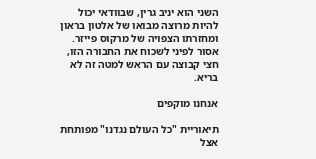השני הוא יניב גרין, שבוודאי יכול להיות מרוצה מבואו של אלטון בראון ומחזרתו הצפויה של מרקוס פייזר. אסור לפיני לשכוח את החבורה הזו, חצי קבוצה עם הראש למטה זה לא בריא.

אנחנו מוקפים

תיאוריית "כל העולם נגדנו" מפותחת אצל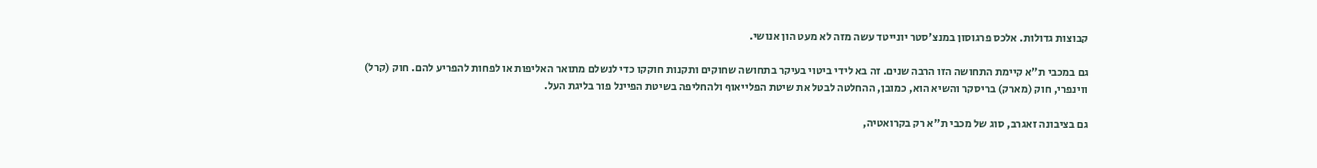קבוצות גדולות. אלכס פרגוסון במנצ'סטר יונייטד עשה מזה לא מעט הון אנושי.

גם במכבי ת"א קיימת התחושה הזו הרבה שנים. זה בא לידי ביטוי בעיקר בתחושה שחוקים ותקנות חוקקו כדי לנשלם מתואר האליפות או לפחות להפריע להם. חוק (קרל) ווינפרי, חוק (מארק) בריסקר והשיא הוא, כמובן, ההחלטה לבטל את שיטת הפלייאוף ולהחליפה בשיטת הפיינל פור בליגת העל.

גם בציבונה זאגרב, סוג של מכבי ת"א רק בקרואטיה,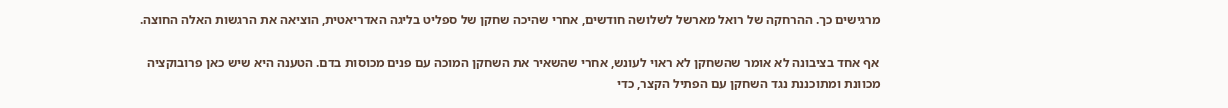מרגישים כך. ההרחקה של רואל מארשל לשלושה חודשים, אחרי שהיכה שחקן של ספליט בליגה האדריאטית, הוציאה את הרגשות האלה החוצה.

אף אחד בציבונה לא אומר שהשחקן לא ראוי לעונש, אחרי שהשאיר את השחקן המוכה עם פנים מכוסות בדם. הטענה היא שיש כאן פרובוקציה מכוונת ומתוכננת נגד השחקן עם הפתיל הקצר, כדי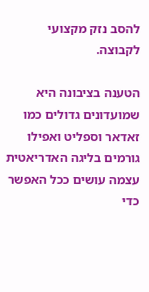להסב נזק מקצועי לקבוצה.

הטענה בציבונה היא שמועדונים גדולים כמו זאדאר וספליט ואפילו גורמים בליגה האדריאטית עצמה עושים ככל האפשר כדי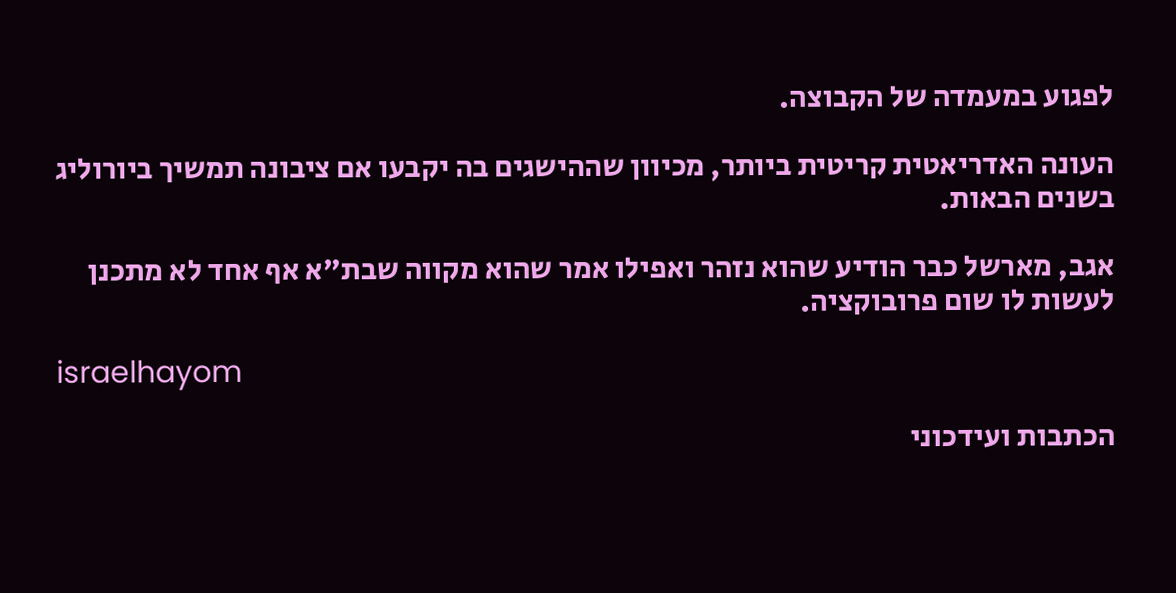לפגוע במעמדה של הקבוצה.

העונה האדריאטית קריטית ביותר, מכיוון שההישגים בה יקבעו אם ציבונה תמשיך ביורוליג בשנים הבאות.

אגב, מארשל כבר הודיע שהוא נזהר ואפילו אמר שהוא מקווה שבת"א אף אחד לא מתכנן לעשות לו שום פרובוקציה.

israelhayom

הכתבות ועידכוני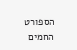הספורט החמים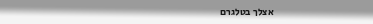אצלך בטלגרם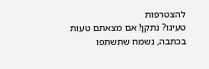להצטרפות
טעינו? נתקן! אם מצאתם טעות בכתבה, נשמח שתשתפו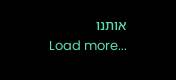אותנו
Load more...